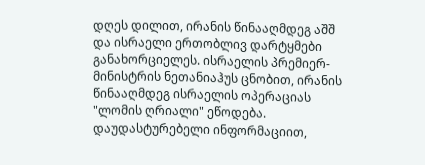დღეს დილით, ირანის წინააღმდეგ აშშ და ისრაელი ერთობლივ დარტყმები განახორციელეს. ისრაელის პრემიერ-მინისტრის ნეთანიაჰუს ცნობით, ირანის წინააღმდეგ ისრაელის ოპერაციას "ლომის ღრიალი" ეწოდება.
დაუდასტურებელი ინფორმაციით,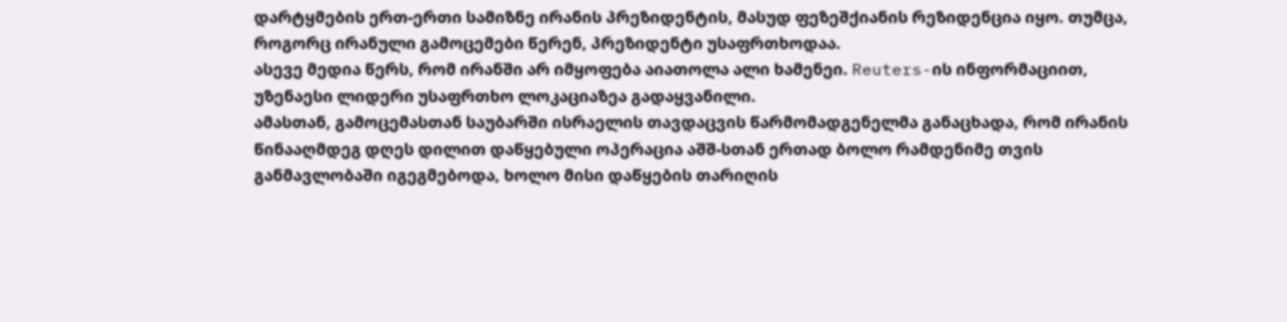დარტყმების ერთ-ერთი სამიზნე ირანის პრეზიდენტის, მასუდ ფეზეშქიანის რეზიდენცია იყო. თუმცა, როგორც ირანული გამოცემები წერენ, პრეზიდენტი უსაფრთხოდაა.
ასევე მედია წერს, რომ ირანში არ იმყოფება აიათოლა ალი ხამენეი. Reuters-ის ინფორმაციით, უზენაესი ლიდერი უსაფრთხო ლოკაციაზეა გადაყვანილი.
ამასთან, გამოცემასთან საუბარში ისრაელის თავდაცვის წარმომადგენელმა განაცხადა, რომ ირანის წინააღმდეგ დღეს დილით დაწყებული ოპერაცია აშშ-სთან ერთად ბოლო რამდენიმე თვის განმავლობაში იგეგმებოდა, ხოლო მისი დაწყების თარიღის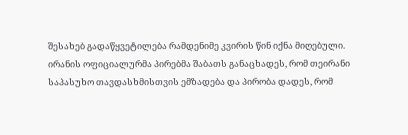შესახებ გადაწყვეტილება რამდენიმე კვირის წინ იქნა მიღებული.
ირანის ოფიციალურმა პირებმა შაბათს განაცხადეს, რომ თეირანი საპასუხო თავდასხმისთვის ემზადება და პირობა დადეს, რომ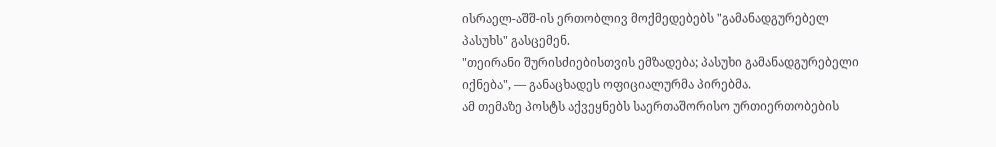ისრაელ-აშშ-ის ერთობლივ მოქმედებებს "გამანადგურებელ პასუხს" გასცემენ.
"თეირანი შურისძიებისთვის ემზადება; პასუხი გამანადგურებელი იქნება", — განაცხადეს ოფიციალურმა პირებმა.
ამ თემაზე პოსტს აქვეყნებს საერთაშორისო ურთიერთობების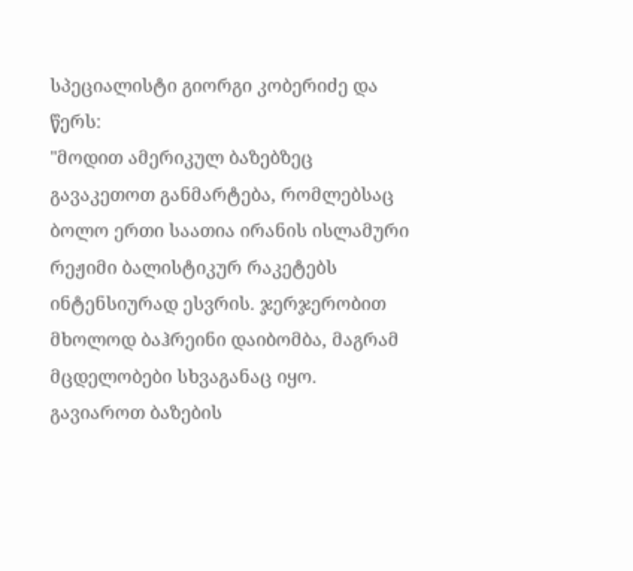სპეციალისტი გიორგი კობერიძე და წერს:
"მოდით ამერიკულ ბაზებზეც გავაკეთოთ განმარტება, რომლებსაც ბოლო ერთი საათია ირანის ისლამური რეჟიმი ბალისტიკურ რაკეტებს ინტენსიურად ესვრის. ჯერჯერობით მხოლოდ ბაჰრეინი დაიბომბა, მაგრამ მცდელობები სხვაგანაც იყო. გავიაროთ ბაზების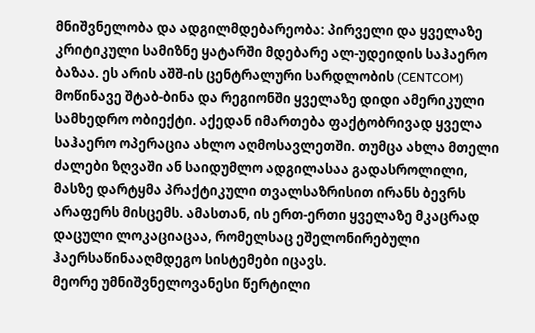მნიშვნელობა და ადგილმდებარეობა: პირველი და ყველაზე კრიტიკული სამიზნე ყატარში მდებარე ალ-უდეიდის საჰაერო ბაზაა. ეს არის აშშ-ის ცენტრალური სარდლობის (CENTCOM) მოწინავე შტაბ-ბინა და რეგიონში ყველაზე დიდი ამერიკული სამხედრო ობიექტი. აქედან იმართება ფაქტობრივად ყველა საჰაერო ოპერაცია ახლო აღმოსავლეთში. თუმცა ახლა მთელი ძალები ზღვაში ან საიდუმლო ადგილასაა გადასროლილი, მასზე დარტყმა პრაქტიკული თვალსაზრისით ირანს ბევრს არაფერს მისცემს. ამასთან, ის ერთ-ერთი ყველაზე მკაცრად დაცული ლოკაციაცაა, რომელსაც ეშელონირებული ჰაერსაწინააღმდეგო სისტემები იცავს.
მეორე უმნიშვნელოვანესი წერტილი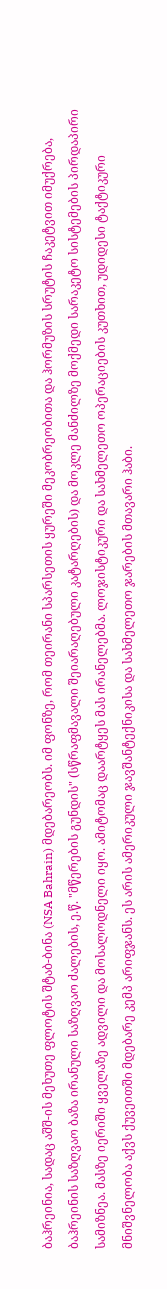ბაჰრეინია, სადაც აშშ-ის მეხუთე ფლოტის შტაბ-ბინა (NSA Bahrain) მდებარეობს. იმ ფონზე, რომ თეირანი სპარსეთის ყურეში მეკობრეობითა და ჰორმუზის სრუტის ჩაკეტვით იმუქრება, ბაჰრეინის საზღვაო ბაზა ირანული საზღვაო ძალების, ე.წ. "მწერების გუნდის" (სწრაფმავალი შეიარაღებული კატარღების) და მოკლე მანძილზე მოქმედი სარაკეტო სისტემების პირდაპირი სამიზნეა. მასზე იერიში ყველაზე ადვილი და მოსალოდნელი იყო. ამიტომაც დაარტყეს მას ირანელებმა. ლოჯისტიკური და სახმელეთო ოპერაციების კუთხით, უდიდესი ტაქტიკური მნიშვნელობა აქვს ქუვეითში მდებარე კემპ არიფჯანს. ეს არის ამერიკული ჯავშანტექნიკისა და სახმელეთო ჯარების მთავარი ჰაბი.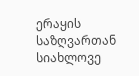ერაყის საზღვართან სიახლოვე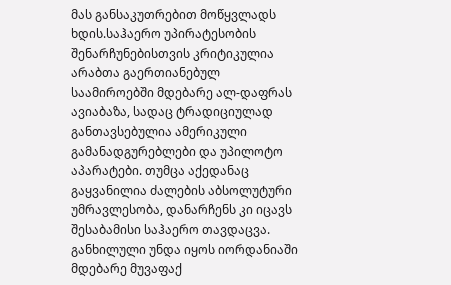მას განსაკუთრებით მოწყვლადს ხდის.საჰაერო უპირატესობის შენარჩუნებისთვის კრიტიკულია არაბთა გაერთიანებულ საამიროებში მდებარე ალ-დაფრას ავიაბაზა, სადაც ტრადიციულად განთავსებულია ამერიკული გამანადგურებლები და უპილოტო აპარატები. თუმცა აქედანაც გაყვანილია ძალების აბსოლუტური უმრავლესობა, დანარჩენს კი იცავს შესაბამისი საჰაერო თავდაცვა.
განხილული უნდა იყოს იორდანიაში მდებარე მუვაფაქ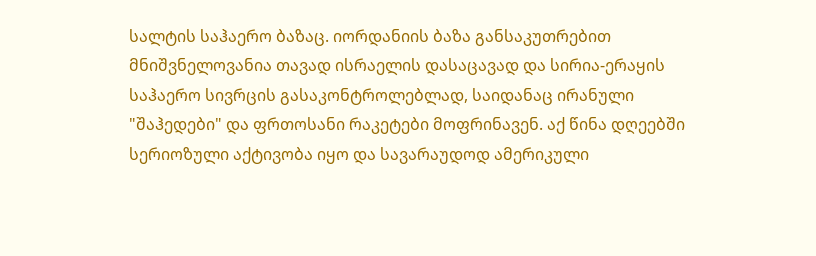სალტის საჰაერო ბაზაც. იორდანიის ბაზა განსაკუთრებით მნიშვნელოვანია თავად ისრაელის დასაცავად და სირია-ერაყის საჰაერო სივრცის გასაკონტროლებლად, საიდანაც ირანული "შაჰედები" და ფრთოსანი რაკეტები მოფრინავენ. აქ წინა დღეებში სერიოზული აქტივობა იყო და სავარაუდოდ ამერიკული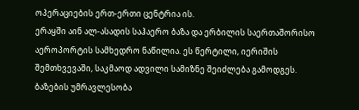ოპერაციების ერთ-ერთი ცენტრია ის.
ერაყში აინ ალ-ასადის საჰაერო ბაზა და ერბილის საერთაშორისო აეროპორტის სამხედრო ნაწილია. ეს წერტილი, იერიშის შემთხვევაში, საკმაოდ ადვილი სამიზნე შეიძლება გამოდგეს. ბაზების უმრავლესობა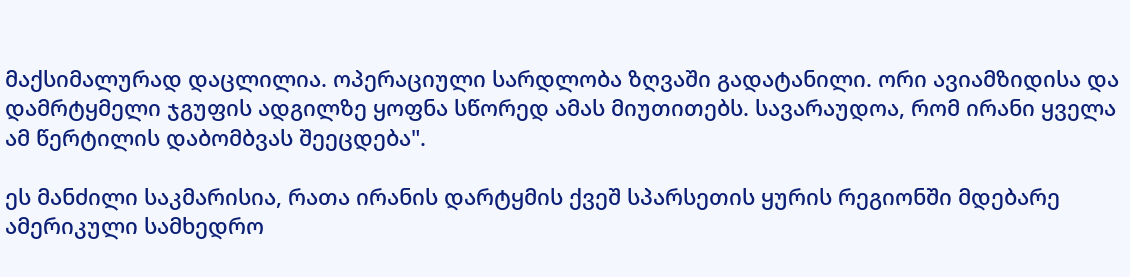მაქსიმალურად დაცლილია. ოპერაციული სარდლობა ზღვაში გადატანილი. ორი ავიამზიდისა და დამრტყმელი ჯგუფის ადგილზე ყოფნა სწორედ ამას მიუთითებს. სავარაუდოა, რომ ირანი ყველა ამ წერტილის დაბომბვას შეეცდება".

ეს მანძილი საკმარისია, რათა ირანის დარტყმის ქვეშ სპარსეთის ყურის რეგიონში მდებარე ამერიკული სამხედრო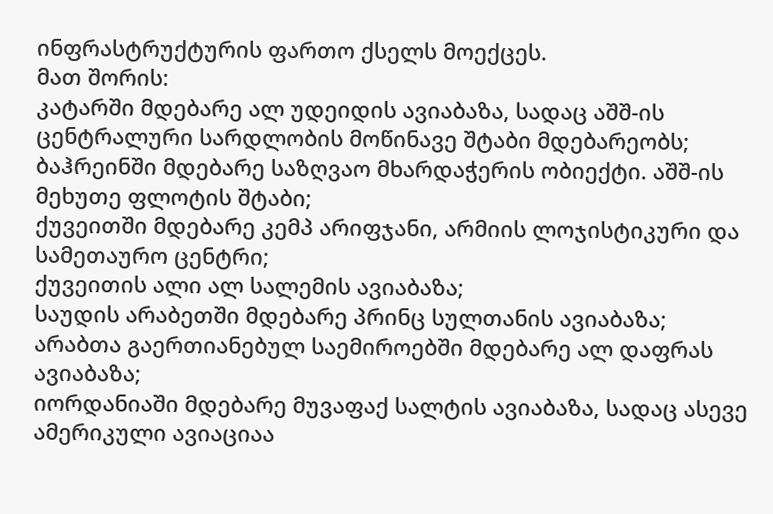ინფრასტრუქტურის ფართო ქსელს მოექცეს.
მათ შორის:
კატარში მდებარე ალ უდეიდის ავიაბაზა, სადაც აშშ-ის ცენტრალური სარდლობის მოწინავე შტაბი მდებარეობს;
ბაჰრეინში მდებარე საზღვაო მხარდაჭერის ობიექტი. აშშ-ის მეხუთე ფლოტის შტაბი;
ქუვეითში მდებარე კემპ არიფჯანი, არმიის ლოჯისტიკური და სამეთაურო ცენტრი;
ქუვეითის ალი ალ სალემის ავიაბაზა;
საუდის არაბეთში მდებარე პრინც სულთანის ავიაბაზა;
არაბთა გაერთიანებულ საემიროებში მდებარე ალ დაფრას ავიაბაზა;
იორდანიაში მდებარე მუვაფაქ სალტის ავიაბაზა, სადაც ასევე ამერიკული ავიაციაა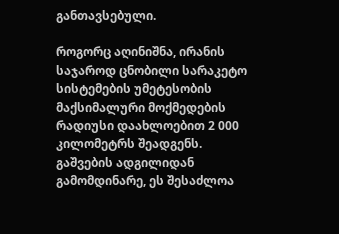განთავსებული.

როგორც აღინიშნა, ირანის საჯაროდ ცნობილი სარაკეტო სისტემების უმეტესობის მაქსიმალური მოქმედების რადიუსი დაახლოებით 2 000 კილომეტრს შეადგენს. გაშვების ადგილიდან გამომდინარე, ეს შესაძლოა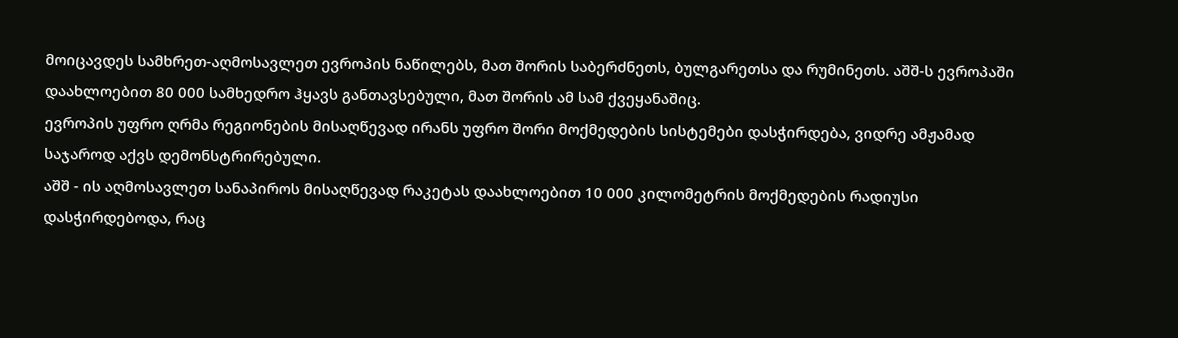მოიცავდეს სამხრეთ-აღმოსავლეთ ევროპის ნაწილებს, მათ შორის საბერძნეთს, ბულგარეთსა და რუმინეთს. აშშ-ს ევროპაში დაახლოებით 80 000 სამხედრო ჰყავს განთავსებული, მათ შორის ამ სამ ქვეყანაშიც.
ევროპის უფრო ღრმა რეგიონების მისაღწევად ირანს უფრო შორი მოქმედების სისტემები დასჭირდება, ვიდრე ამჟამად საჯაროდ აქვს დემონსტრირებული.
აშშ - ის აღმოსავლეთ სანაპიროს მისაღწევად რაკეტას დაახლოებით 10 000 კილომეტრის მოქმედების რადიუსი დასჭირდებოდა, რაც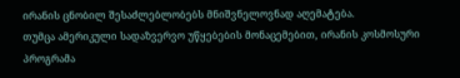ირანის ცნობილ შესაძლებლობებს მნიშვნელოვნად აღემატება.
თუმცა ამერიკული სადაზვერვო უწყებების მონაცემებით, ირანის კოსმოსური პროგრამა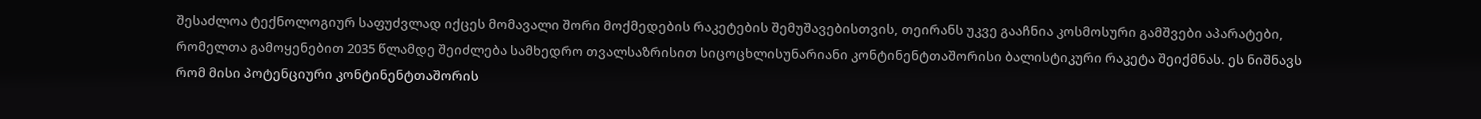შესაძლოა ტექნოლოგიურ საფუძვლად იქცეს მომავალი შორი მოქმედების რაკეტების შემუშავებისთვის, თეირანს უკვე გააჩნია კოსმოსური გამშვები აპარატები, რომელთა გამოყენებით 2035 წლამდე შეიძლება სამხედრო თვალსაზრისით სიცოცხლისუნარიანი კონტინენტთაშორისი ბალისტიკური რაკეტა შეიქმნას. ეს ნიშნავს რომ მისი პოტენციური კონტინენტთაშორის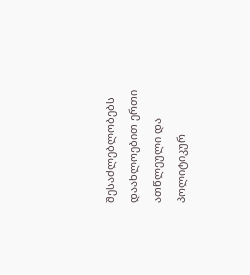შესაძლებლობებს დაახლოებით ერთი ათწლეული და პოლიტიკურ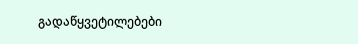გადაწყვეტილებები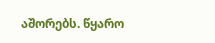აშორებს. წყარო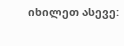იხილეთ ასევე: